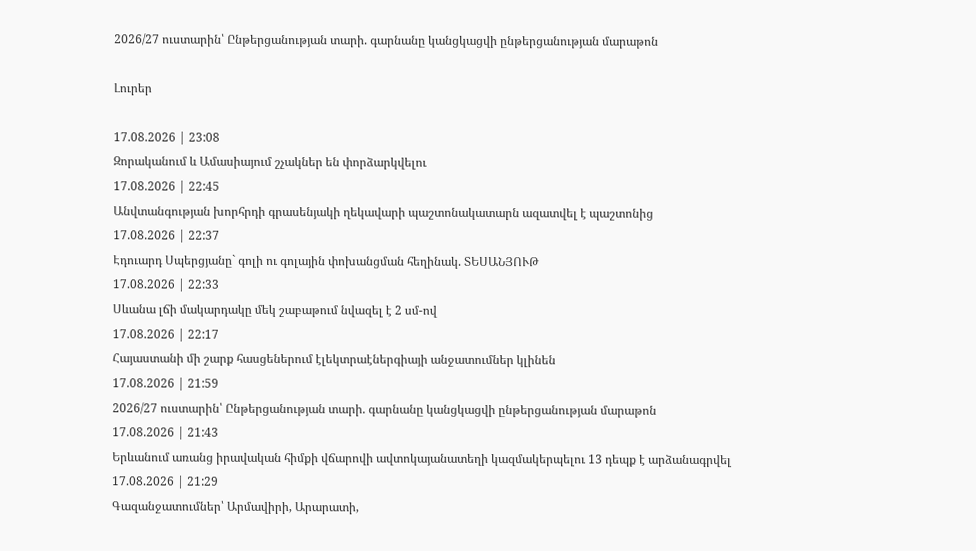2026/27 ուստարին՝ Ընթերցանության տարի. գարնանը կանցկացվի ընթերցանության մարաթոն

Լուրեր

17.08.2026 | 23:08
Զորականում և Ամասիայում շչակներ են փորձարկվելու
17.08.2026 | 22:45
Անվտանգության խորհրդի գրասենյակի ղեկավարի պաշտոնակատարն ազատվել է պաշտոնից
17.08.2026 | 22:37
Էդուարդ Սպերցյանը` գոլի ու գոլային փոխանցման հեղինակ. ՏԵՍԱՆՅՈՒԹ
17.08.2026 | 22:33
Սևանա լճի մակարդակը մեկ շաբաթում նվազել է 2 սմ-ով
17.08.2026 | 22:17
Հայաստանի մի շարք հասցեներում էլեկտրաէներգիայի անջատումներ կլինեն
17.08.2026 | 21:59
2026/27 ուստարին՝ Ընթերցանության տարի. գարնանը կանցկացվի ընթերցանության մարաթոն
17.08.2026 | 21:43
Երևանում առանց իրավական հիմքի վճարովի ավտոկայանատեղի կազմակերպելու 13 դեպք է արձանագրվել
17.08.2026 | 21:29
Գազանջատումներ՝ Արմավիրի, Արարատի,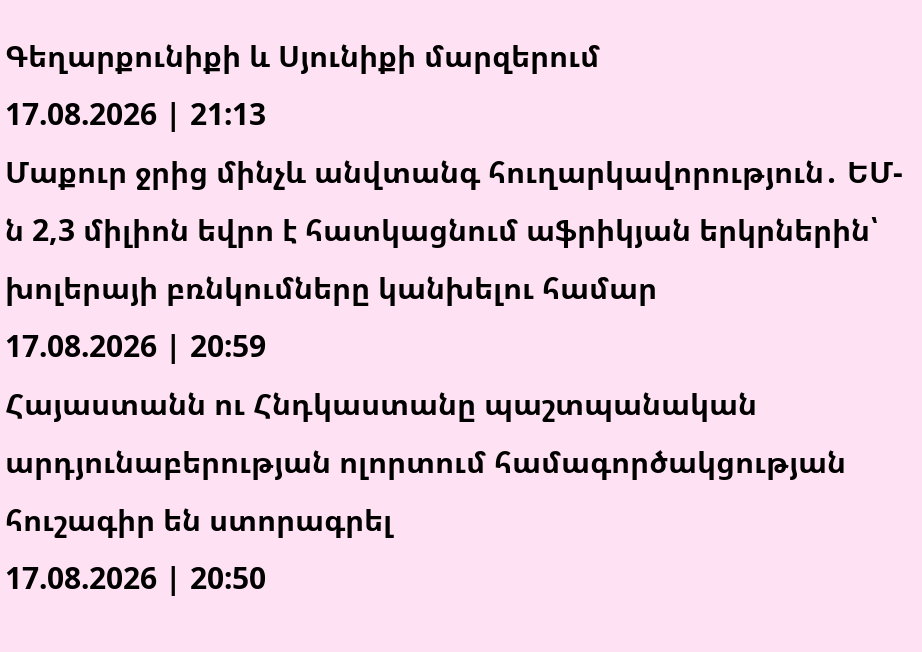Գեղարքունիքի և Սյունիքի մարզերում
17.08.2026 | 21:13
Մաքուր ջրից մինչև անվտանգ հուղարկավորություն․ ԵՄ-ն 2,3 միլիոն եվրո է հատկացնում աֆրիկյան երկրներին՝ խոլերայի բռնկումները կանխելու համար
17.08.2026 | 20:59
Հայաստանն ու Հնդկաստանը պաշտպանական արդյունաբերության ոլորտում համագործակցության հուշագիր են ստորագրել
17.08.2026 | 20:50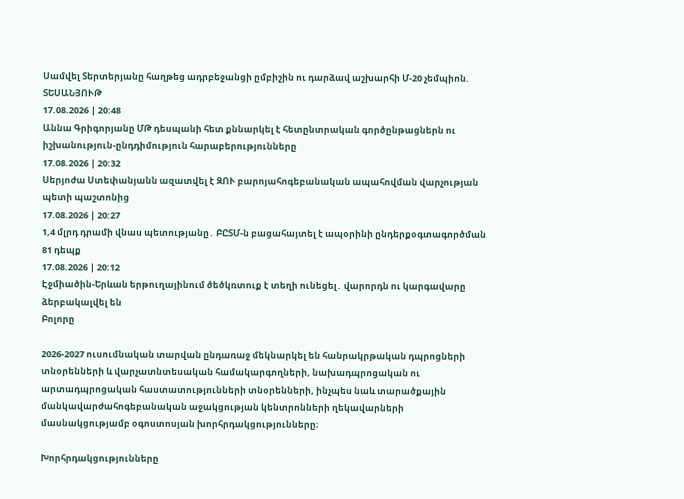Սամվել Տերտերյանը հաղթեց ադրբեջանցի ըմբիշին ու դարձավ աշխարհի Մ-20 չեմպիոն. ՏԵՍԱՆՅՈՒԹ
17.08.2026 | 20:48
Աննա Գրիգորյանը ՄԹ դեսպանի հետ քննարկել է հետընտրական գործընթացներն ու իշխանություն-ընդդիմություն հարաբերությունները
17.08.2026 | 20:32
Սերյոժա Ստեփանյանն ազատվել է ԶՈՒ բարոյահոգեբանական ապահովման վարչության պետի պաշտոնից
17.08.2026 | 20:27
1,4 մլրդ դրամի վնաս պետությանը․ ԲԸՏՄ-ն բացահայտել է ապօրինի ընդերքօգտագործման 81 դեպք
17.08.2026 | 20:12
Էջմիածին-Երևան երթուղայինում ծեծկռտուք է տեղի ունեցել․ վարորդն ու կարգավարը ձերբակալվել են
Բոլորը

2026-2027 ուսումնական տարվան ընդառաջ մեկնարկել են հանրակրթական դպրոցների տնօրենների և վարչատնտեսական համակարգողների, նախադպրոցական ու արտադպրոցական հաստատությունների տնօրենների, ինչպես նաև տարածքային մանկավարժահոգեբանական աջակցության կենտրոնների ղեկավարների մասնակցությամբ օգոստոսյան խորհրդակցությունները։

Խորհրդակցությունները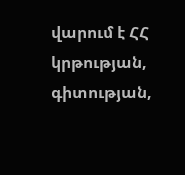վարում է ՀՀ կրթության, գիտության,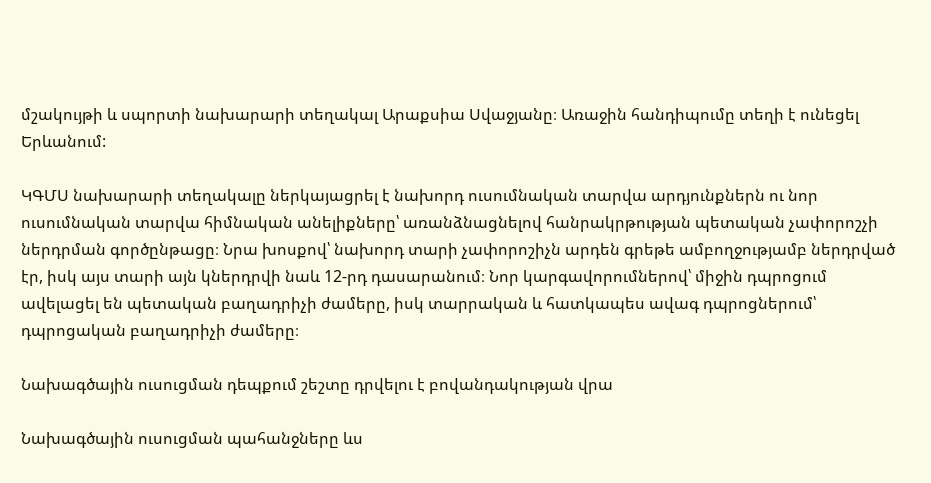մշակույթի և սպորտի նախարարի տեղակալ Արաքսիա Սվաջյանը։ Առաջին հանդիպումը տեղի է ունեցել Երևանում:

ԿԳՄՍ նախարարի տեղակալը ներկայացրել է նախորդ ուսումնական տարվա արդյունքներն ու նոր ուսումնական տարվա հիմնական անելիքները՝ առանձնացնելով հանրակրթության պետական չափորոշչի ներդրման գործընթացը։ Նրա խոսքով՝ նախորդ տարի չափորոշիչն արդեն գրեթե ամբողջությամբ ներդրված էր, իսկ այս տարի այն կներդրվի նաև 12-րդ դասարանում։ Նոր կարգավորումներով՝ միջին դպրոցում ավելացել են պետական բաղադրիչի ժամերը, իսկ տարրական և հատկապես ավագ դպրոցներում՝ դպրոցական բաղադրիչի ժամերը։

Նախագծային ուսուցման դեպքում շեշտը դրվելու է բովանդակության վրա

Նախագծային ուսուցման պահանջները ևս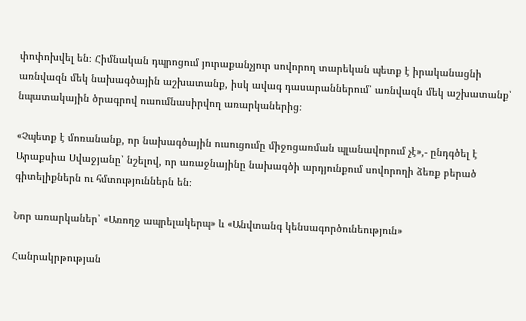փոփոխվել են։ Հիմնական դպրոցում յուրաքանչյուր սովորող տարեկան պետք է իրականացնի առնվազն մեկ նախագծային աշխատանք, իսկ ավագ դասարաններում՝ առնվազն մեկ աշխատանք՝ նպատակային ծրագրով ուսումնասիրվող առարկաներից։

«Չպետք է մոռանանք, որ նախագծային ուսուցումը միջոցառման պլանավորում չէ»,- ընդգծել է Արաքսիա Սվաջյանը՝ նշելով, որ առաջնայինը նախագծի արդյունքում սովորողի ձեռք բերած գիտելիքներն ու հմտություններն են։

Նոր առարկաներ՝ «Առողջ ապրելակերպ» և «Անվտանգ կենսագործունեություն»

Հանրակրթության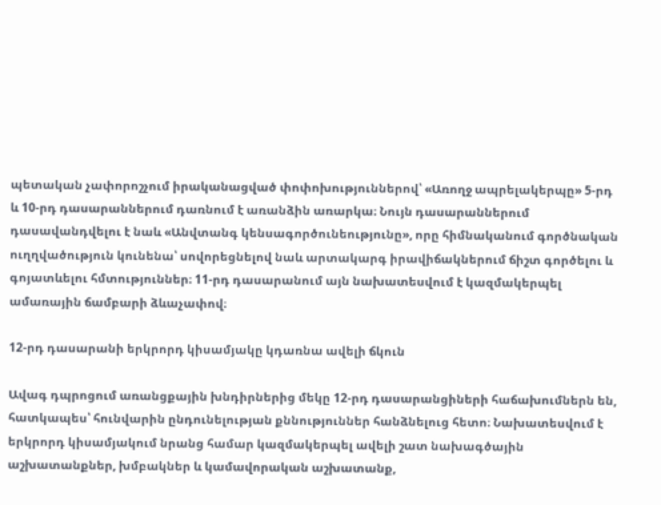պետական չափորոշչում իրականացված փոփոխություններով՝ «Առողջ ապրելակերպը» 5-րդ և 10-րդ դասարաններում դառնում է առանձին առարկա։ Նույն դասարաններում դասավանդվելու է նաև «Անվտանգ կենսագործունեությունը», որը հիմնականում գործնական ուղղվածություն կունենա՝ սովորեցնելով նաև արտակարգ իրավիճակներում ճիշտ գործելու և գոյատևելու հմտություններ։ 11-րդ դասարանում այն նախատեսվում է կազմակերպել ամառային ճամբարի ձևաչափով։

12-րդ դասարանի երկրորդ կիսամյակը կդառնա ավելի ճկուն

Ավագ դպրոցում առանցքային խնդիրներից մեկը 12-րդ դասարանցիների հաճախումներն են, հատկապես՝ հունվարին ընդունելության քննություններ հանձնելուց հետո։ Նախատեսվում է երկրորդ կիսամյակում նրանց համար կազմակերպել ավելի շատ նախագծային աշխատանքներ, խմբակներ և կամավորական աշխատանք,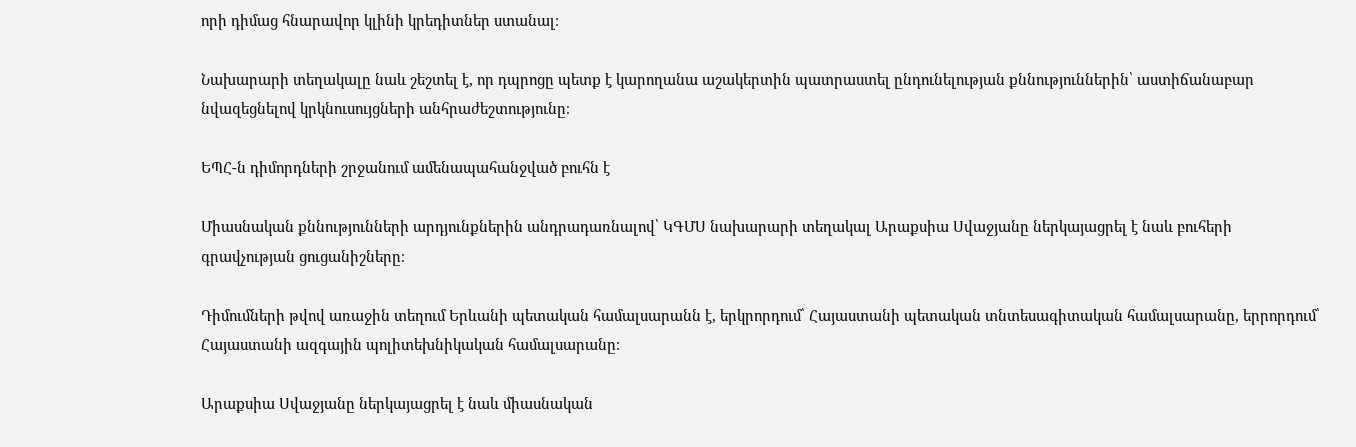որի դիմաց հնարավոր կլինի կրեդիտներ ստանալ։

Նախարարի տեղակալը նաև շեշտել է, որ դպրոցը պետք է կարողանա աշակերտին պատրաստել ընդունելության քննություններին՝ աստիճանաբար նվազեցնելով կրկնուսույցների անհրաժեշտությունը։

ԵՊՀ-ն դիմորդների շրջանում ամենապահանջված բուհն է

Միասնական քննությունների արդյունքներին անդրադառնալով՝ ԿԳՄՍ նախարարի տեղակալ Արաքսիա Սվաջյանը ներկայացրել է նաև բուհերի գրավչության ցուցանիշները։

Դիմումների թվով առաջին տեղում Երևանի պետական համալսարանն է, երկրորդում՝ Հայաստանի պետական տնտեսագիտական համալսարանը, երրորդում՝ Հայաստանի ազգային պոլիտեխնիկական համալսարանը։

Արաքսիա Սվաջյանը ներկայացրել է նաև միասնական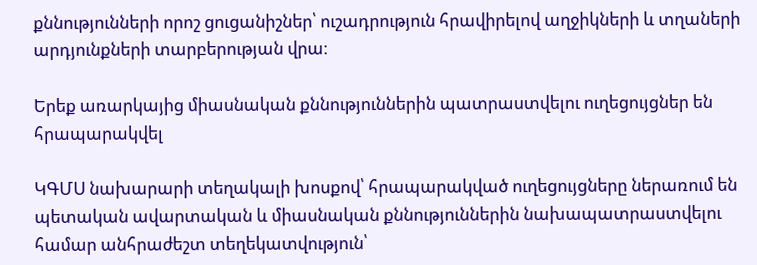քննությունների որոշ ցուցանիշներ՝ ուշադրություն հրավիրելով աղջիկների և տղաների արդյունքների տարբերության վրա։

Երեք առարկայից միասնական քննություններին պատրաստվելու ուղեցույցներ են հրապարակվել

ԿԳՄՍ նախարարի տեղակալի խոսքով՝ հրապարակված ուղեցույցները ներառում են պետական ավարտական և միասնական քննություններին նախապատրաստվելու համար անհրաժեշտ տեղեկատվություն՝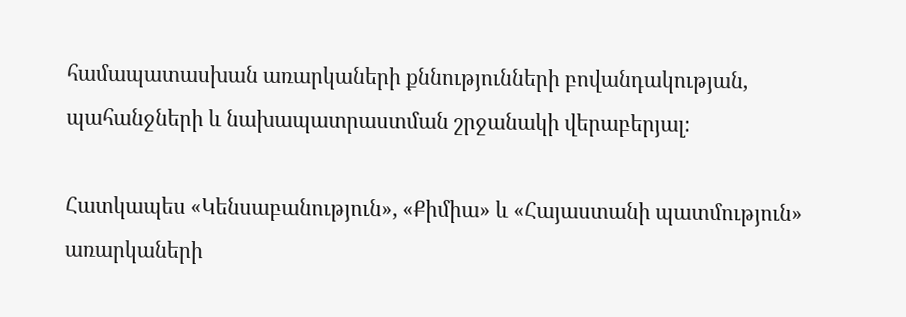համապատասխան առարկաների քննությունների բովանդակության, պահանջների և նախապատրաստման շրջանակի վերաբերյալ։

Հատկապես «Կենսաբանություն», «Քիմիա» և «Հայաստանի պատմություն» առարկաների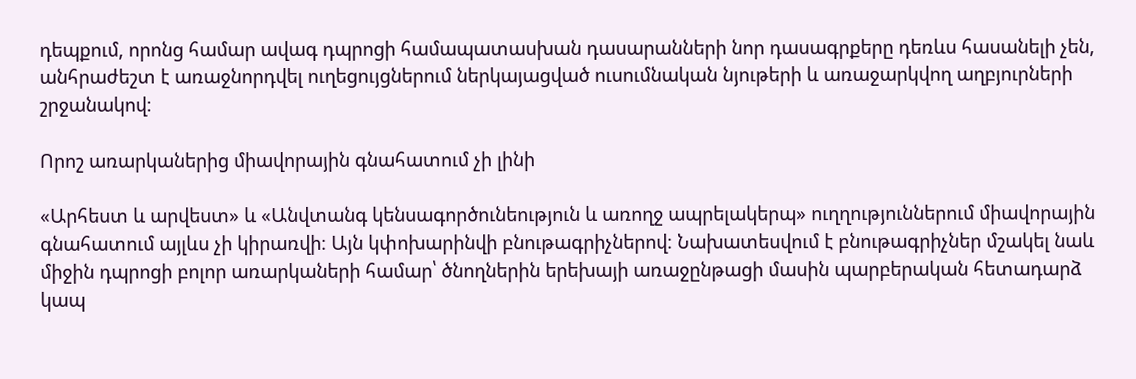դեպքում, որոնց համար ավագ դպրոցի համապատասխան դասարանների նոր դասագրքերը դեռևս հասանելի չեն, անհրաժեշտ է առաջնորդվել ուղեցույցներում ներկայացված ուսումնական նյութերի և առաջարկվող աղբյուրների շրջանակով։

Որոշ առարկաներից միավորային գնահատում չի լինի

«Արհեստ և արվեստ» և «Անվտանգ կենսագործունեություն և առողջ ապրելակերպ» ուղղություններում միավորային գնահատում այլևս չի կիրառվի։ Այն կփոխարինվի բնութագրիչներով։ Նախատեսվում է բնութագրիչներ մշակել նաև միջին դպրոցի բոլոր առարկաների համար՝ ծնողներին երեխայի առաջընթացի մասին պարբերական հետադարձ կապ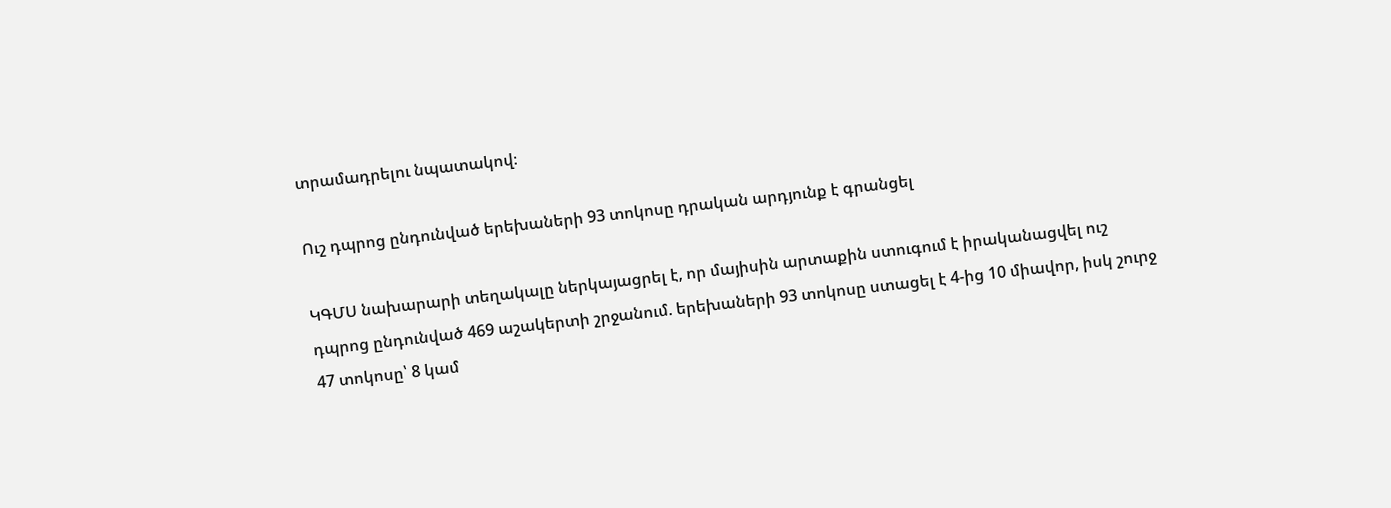տրամադրելու նպատակով։

Ուշ դպրոց ընդունված երեխաների 93 տոկոսը դրական արդյունք է գրանցել

ԿԳՄՍ նախարարի տեղակալը ներկայացրել է, որ մայիսին արտաքին ստուգում է իրականացվել ուշ դպրոց ընդունված 469 աշակերտի շրջանում. երեխաների 93 տոկոսը ստացել է 4-ից 10 միավոր, իսկ շուրջ 47 տոկոսը՝ 8 կամ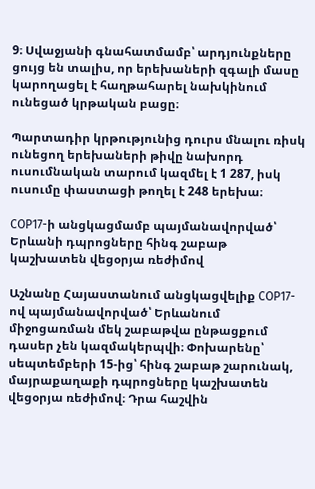9։ Սվաջյանի գնահատմամբ՝ արդյունքները ցույց են տալիս, որ երեխաների զգալի մասը կարողացել է հաղթահարել նախկինում ունեցած կրթական բացը։

Պարտադիր կրթությունից դուրս մնալու ռիսկ ունեցող երեխաների թիվը նախորդ ուսումնական տարում կազմել է 1 287, իսկ ուսումը փաստացի թողել է 248 երեխա։

COP17-ի անցկացմամբ պայմանավորված՝ Երևանի դպրոցները հինգ շաբաթ կաշխատեն վեցօրյա ռեժիմով

Աշնանը Հայաստանում անցկացվելիք COP17-ով պայմանավորված՝ Երևանում միջոցառման մեկ շաբաթվա ընթացքում դասեր չեն կազմակերպվի։ Փոխարենը՝ սեպտեմբերի 15-ից՝ հինգ շաբաթ շարունակ, մայրաքաղաքի դպրոցները կաշխատեն վեցօրյա ռեժիմով։ Դրա հաշվին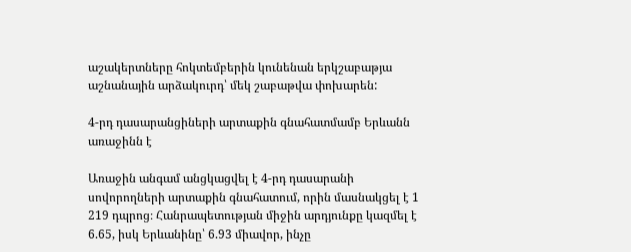աշակերտները հոկտեմբերին կունենան երկշաբաթյա աշնանային արձակուրդ՝ մեկ շաբաթվա փոխարեն:

4-րդ դասարանցիների արտաքին գնահատմամբ Երևանն առաջինն է

Առաջին անգամ անցկացվել է 4-րդ դասարանի սովորողների արտաքին գնահատում, որին մասնակցել է 1 219 դպրոց։ Հանրապետության միջին արդյունքը կազմել է 6.65, իսկ Երևանինը՝ 6.93 միավոր, ինչը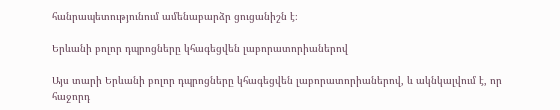հանրապետությունում ամենաբարձր ցուցանիշն է։

Երևանի բոլոր դպրոցները կհագեցվեն լաբորատորիաներով

Այս տարի Երևանի բոլոր դպրոցները կհագեցվեն լաբորատորիաներով, և ակնկալվում է, որ հաջորդ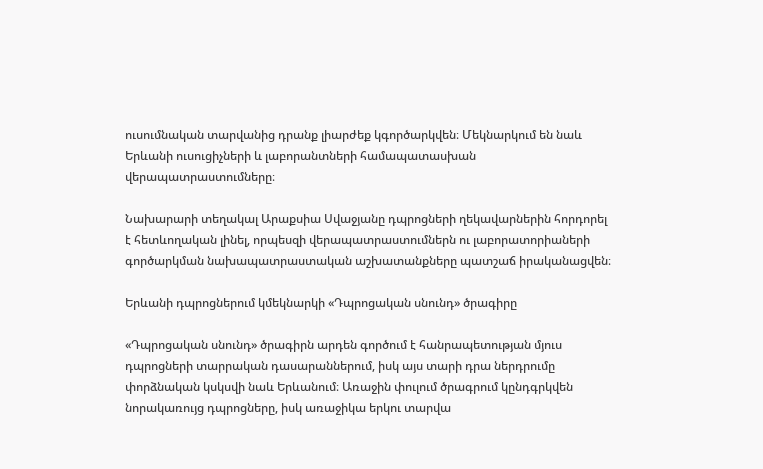ուսումնական տարվանից դրանք լիարժեք կգործարկվեն։ Մեկնարկում են նաև Երևանի ուսուցիչների և լաբորանտների համապատասխան վերապատրաստումները։

Նախարարի տեղակալ Արաքսիա Սվաջյանը դպրոցների ղեկավարներին հորդորել է հետևողական լինել, որպեսզի վերապատրաստումներն ու լաբորատորիաների գործարկման նախապատրաստական աշխատանքները պատշաճ իրականացվեն։

Երևանի դպրոցներում կմեկնարկի «Դպրոցական սնունդ» ծրագիրը

«Դպրոցական սնունդ» ծրագիրն արդեն գործում է հանրապետության մյուս դպրոցների տարրական դասարաններում, իսկ այս տարի դրա ներդրումը փորձնական կսկսվի նաև Երևանում։ Առաջին փուլում ծրագրում կընդգրկվեն նորակառույց դպրոցները, իսկ առաջիկա երկու տարվա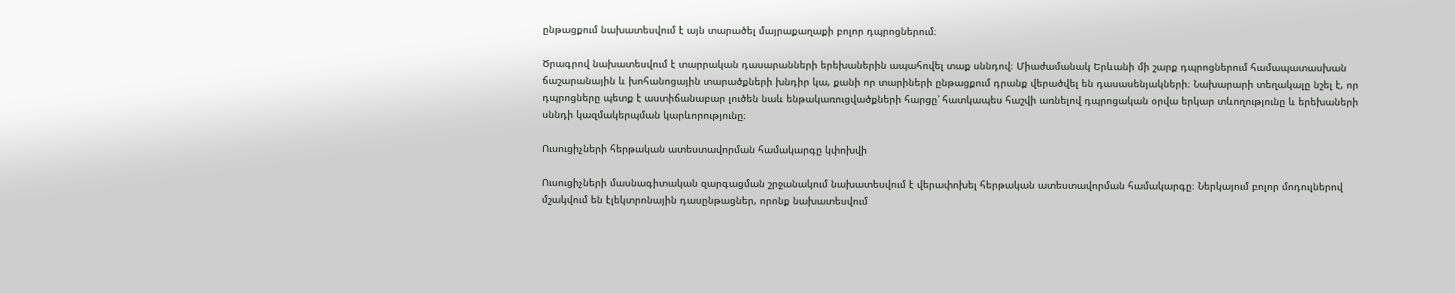ընթացքում նախատեսվում է այն տարածել մայրաքաղաքի բոլոր դպրոցներում։

Ծրագրով նախատեսվում է տարրական դասարանների երեխաներին ապահովել տաք սննդով։ Միաժամանակ Երևանի մի շարք դպրոցներում համապատասխան ճաշարանային և խոհանոցային տարածքների խնդիր կա, քանի որ տարիների ընթացքում դրանք վերածվել են դասասենյակների։ Նախարարի տեղակալը նշել է, որ դպրոցները պետք է աստիճանաբար լուծեն նաև ենթակառուցվածքների հարցը՝ հատկապես հաշվի առնելով դպրոցական օրվա երկար տևողությունը և երեխաների սննդի կազմակերպման կարևորությունը։

Ուսուցիչների հերթական ատեստավորման համակարգը կփոխվի

Ուսուցիչների մասնագիտական զարգացման շրջանակում նախատեսվում է վերափոխել հերթական ատեստավորման համակարգը։ Ներկայում բոլոր մոդուլներով մշակվում են էլեկտրոնային դասընթացներ, որոնք նախատեսվում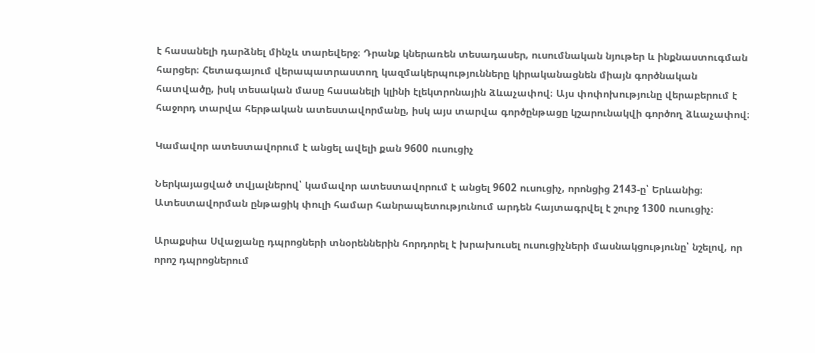է հասանելի դարձնել մինչև տարեվերջ։ Դրանք կներառեն տեսադասեր, ուսումնական նյութեր և ինքնաստուգման հարցեր։ Հետագայում վերապատրաստող կազմակերպությունները կիրականացնեն միայն գործնական հատվածը, իսկ տեսական մասը հասանելի կլինի էլեկտրոնային ձևաչափով։ Այս փոփոխությունը վերաբերում է հաջորդ տարվա հերթական ատեստավորմանը, իսկ այս տարվա գործընթացը կշարունակվի գործող ձևաչափով։

Կամավոր ատեստավորում է անցել ավելի քան 9600 ուսուցիչ

Ներկայացված տվյալներով՝ կամավոր ատեստավորում է անցել 9602 ուսուցիչ, որոնցից 2143-ը՝ Երևանից։ Ատեստավորման ընթացիկ փուլի համար հանրապետությունում արդեն հայտագրվել է շուրջ 1300 ուսուցիչ։

Արաքսիա Սվաջյանը դպրոցների տնօրեններին հորդորել է խրախուսել ուսուցիչների մասնակցությունը՝ նշելով, որ որոշ դպրոցներում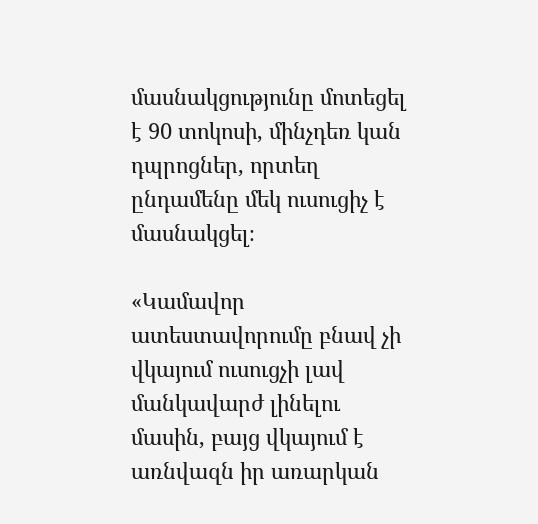մասնակցությունը մոտեցել է 90 տոկոսի, մինչդեռ կան դպրոցներ, որտեղ ընդամենը մեկ ուսուցիչ է մասնակցել։

«Կամավոր ատեստավորումը բնավ չի վկայում ուսուցչի լավ մանկավարժ լինելու մասին, բայց վկայում է առնվազն իր առարկան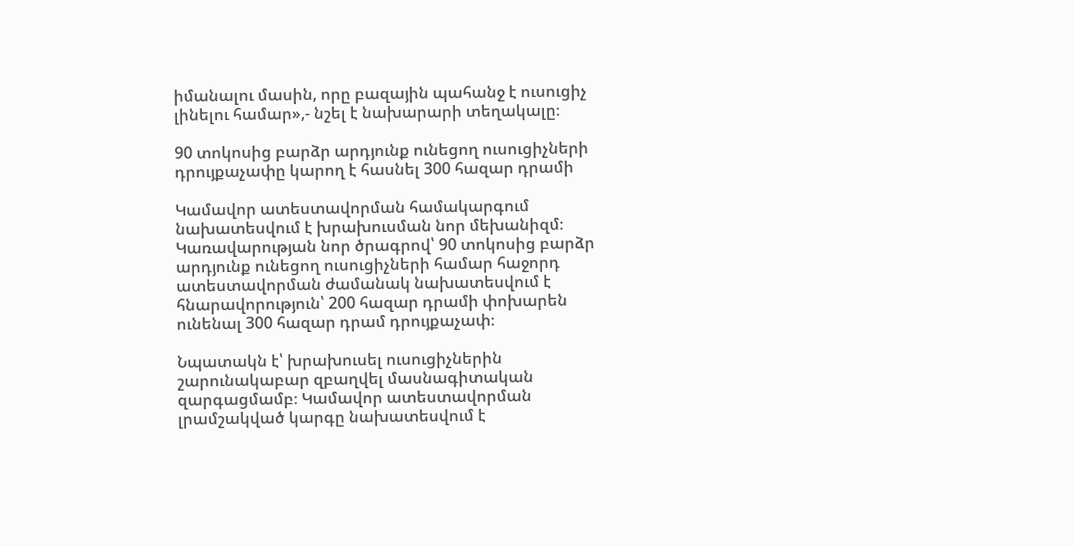իմանալու մասին, որը բազային պահանջ է ուսուցիչ լինելու համար»,- նշել է նախարարի տեղակալը։

90 տոկոսից բարձր արդյունք ունեցող ուսուցիչների դրույքաչափը կարող է հասնել 300 հազար դրամի

Կամավոր ատեստավորման համակարգում նախատեսվում է խրախուսման նոր մեխանիզմ։ Կառավարության նոր ծրագրով՝ 90 տոկոսից բարձր արդյունք ունեցող ուսուցիչների համար հաջորդ ատեստավորման ժամանակ նախատեսվում է հնարավորություն՝ 200 հազար դրամի փոխարեն ունենալ 300 հազար դրամ դրույքաչափ։

Նպատակն է՝ խրախուսել ուսուցիչներին շարունակաբար զբաղվել մասնագիտական զարգացմամբ։ Կամավոր ատեստավորման լրամշակված կարգը նախատեսվում է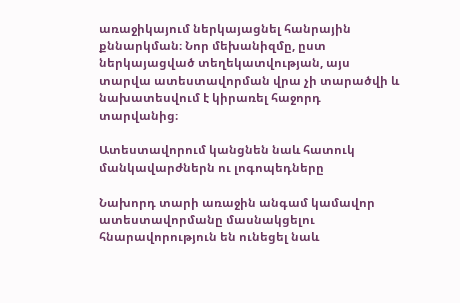առաջիկայում ներկայացնել հանրային քննարկման։ Նոր մեխանիզմը, ըստ ներկայացված տեղեկատվության, այս տարվա ատեստավորման վրա չի տարածվի և նախատեսվում է կիրառել հաջորդ տարվանից։

Ատեստավորում կանցնեն նաև հատուկ մանկավարժներն ու լոգոպեդները

Նախորդ տարի առաջին անգամ կամավոր ատեստավորմանը մասնակցելու հնարավորություն են ունեցել նաև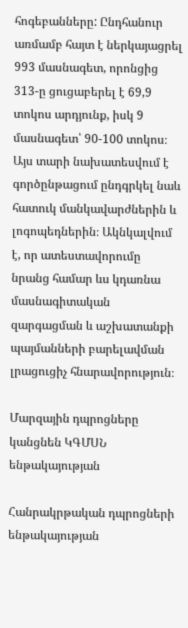հոգեբանները: Ընդհանուր առմամբ հայտ է ներկայացրել 993 մասնագետ, որոնցից 313-ը ցուցաբերել է 69,9 տոկոս արդյունք, իսկ 9 մասնագետ՝ 90-100 տոկոս։ Այս տարի նախատեսվում է գործընթացում ընդգրկել նաև հատուկ մանկավարժներին և լոգոպեդներին։ Ակնկալվում է, որ ատեստավորումը նրանց համար ևս կդառնա մասնագիտական զարգացման և աշխատանքի պայմանների բարելավման լրացուցիչ հնարավորություն։

Մարզային դպրոցները կանցնեն ԿԳՄՍՆ ենթակայության

Հանրակրթական դպրոցների ենթակայության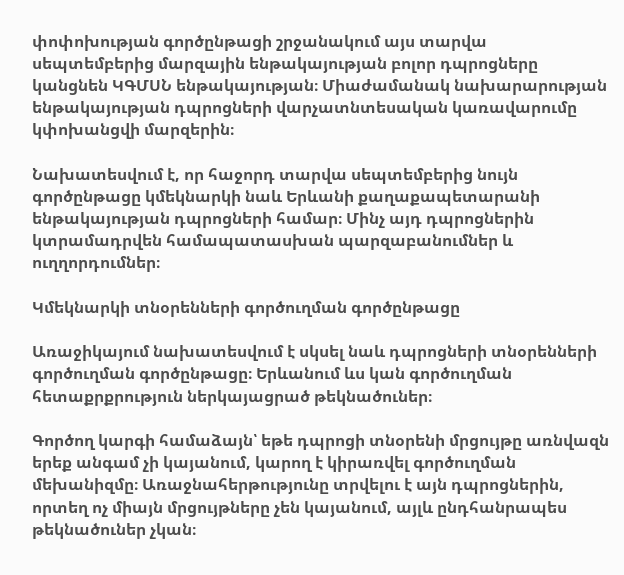փոփոխության գործընթացի շրջանակում այս տարվա սեպտեմբերից մարզային ենթակայության բոլոր դպրոցները կանցնեն ԿԳՄՍՆ ենթակայության։ Միաժամանակ նախարարության ենթակայության դպրոցների վարչատնտեսական կառավարումը կփոխանցվի մարզերին։

Նախատեսվում է, որ հաջորդ տարվա սեպտեմբերից նույն գործընթացը կմեկնարկի նաև Երևանի քաղաքապետարանի ենթակայության դպրոցների համար։ Մինչ այդ դպրոցներին կտրամադրվեն համապատասխան պարզաբանումներ և ուղղորդումներ։

Կմեկնարկի տնօրենների գործուղման գործընթացը

Առաջիկայում նախատեսվում է սկսել նաև դպրոցների տնօրենների գործուղման գործընթացը։ Երևանում ևս կան գործուղման հետաքրքրություն ներկայացրած թեկնածուներ։

Գործող կարգի համաձայն՝ եթե դպրոցի տնօրենի մրցույթը առնվազն երեք անգամ չի կայանում, կարող է կիրառվել գործուղման մեխանիզմը։ Առաջնահերթությունը տրվելու է այն դպրոցներին, որտեղ ոչ միայն մրցույթները չեն կայանում, այլև ընդհանրապես թեկնածուներ չկան։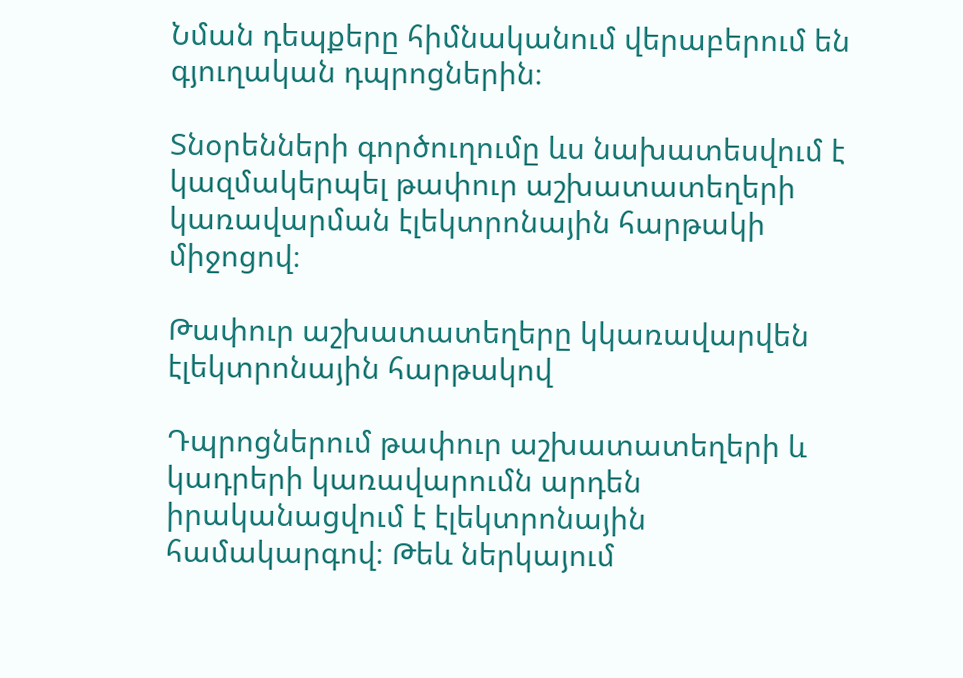Նման դեպքերը հիմնականում վերաբերում են գյուղական դպրոցներին։

Տնօրենների գործուղումը ևս նախատեսվում է կազմակերպել թափուր աշխատատեղերի կառավարման էլեկտրոնային հարթակի միջոցով։

Թափուր աշխատատեղերը կկառավարվեն էլեկտրոնային հարթակով

Դպրոցներում թափուր աշխատատեղերի և կադրերի կառավարումն արդեն իրականացվում է էլեկտրոնային համակարգով։ Թեև ներկայում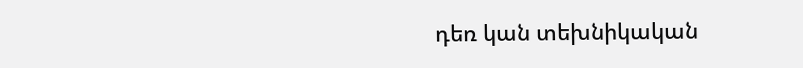դեռ կան տեխնիկական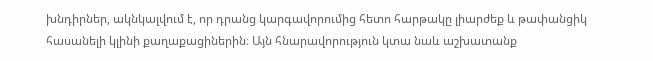խնդիրներ, ակնկալվում է, որ դրանց կարգավորումից հետո հարթակը լիարժեք և թափանցիկ հասանելի կլինի քաղաքացիներին։ Այն հնարավորություն կտա նաև աշխատանք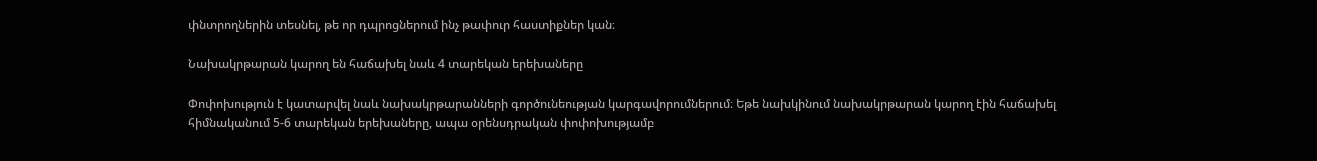փնտրողներին տեսնել, թե որ դպրոցներում ինչ թափուր հաստիքներ կան։

Նախակրթարան կարող են հաճախել նաև 4 տարեկան երեխաները

Փոփոխություն է կատարվել նաև նախակրթարանների գործունեության կարգավորումներում։ Եթե նախկինում նախակրթարան կարող էին հաճախել հիմնականում 5-6 տարեկան երեխաները, ապա օրենսդրական փոփոխությամբ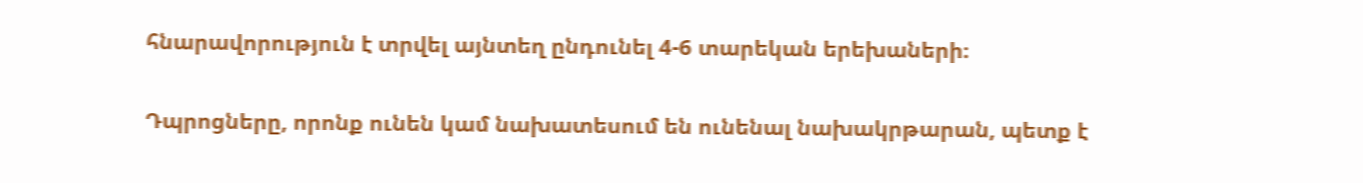հնարավորություն է տրվել այնտեղ ընդունել 4-6 տարեկան երեխաների։

Դպրոցները, որոնք ունեն կամ նախատեսում են ունենալ նախակրթարան, պետք է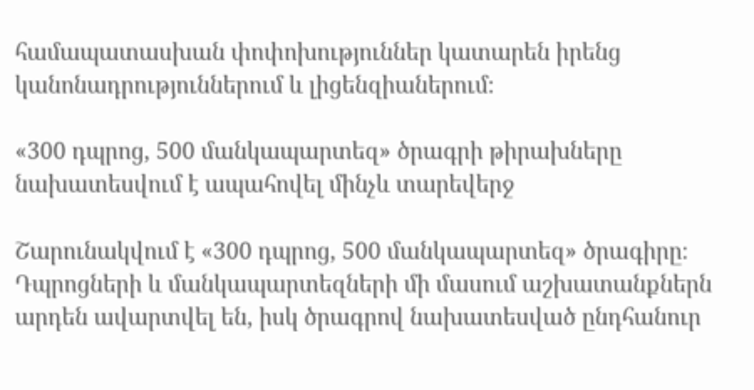համապատասխան փոփոխություններ կատարեն իրենց կանոնադրություններում և լիցենզիաներում։

«300 դպրոց, 500 մանկապարտեզ» ծրագրի թիրախները նախատեսվում է ապահովել մինչև տարեվերջ

Շարունակվում է «300 դպրոց, 500 մանկապարտեզ» ծրագիրը։ Դպրոցների և մանկապարտեզների մի մասում աշխատանքներն արդեն ավարտվել են, իսկ ծրագրով նախատեսված ընդհանուր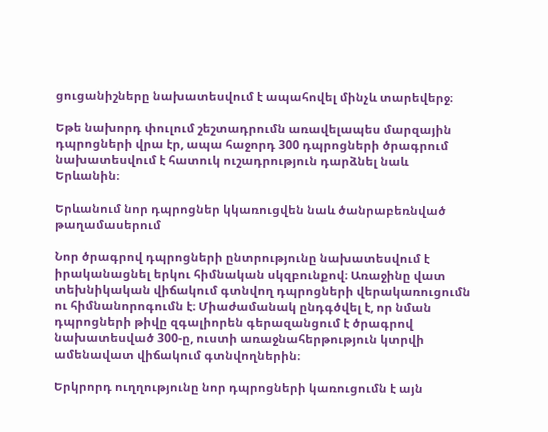ցուցանիշները նախատեսվում է ապահովել մինչև տարեվերջ։

Եթե նախորդ փուլում շեշտադրումն առավելապես մարզային դպրոցների վրա էր, ապա հաջորդ 300 դպրոցների ծրագրում նախատեսվում է հատուկ ուշադրություն դարձնել նաև Երևանին։

Երևանում նոր դպրոցներ կկառուցվեն նաև ծանրաբեռնված թաղամասերում

Նոր ծրագրով դպրոցների ընտրությունը նախատեսվում է իրականացնել երկու հիմնական սկզբունքով։ Առաջինը վատ տեխնիկական վիճակում գտնվող դպրոցների վերակառուցումն ու հիմնանորոգումն է։ Միաժամանակ ընդգծվել է, որ նման դպրոցների թիվը զգալիորեն գերազանցում է ծրագրով նախատեսված 300-ը, ուստի առաջնահերթություն կտրվի ամենավատ վիճակում գտնվողներին։

Երկրորդ ուղղությունը նոր դպրոցների կառուցումն է այն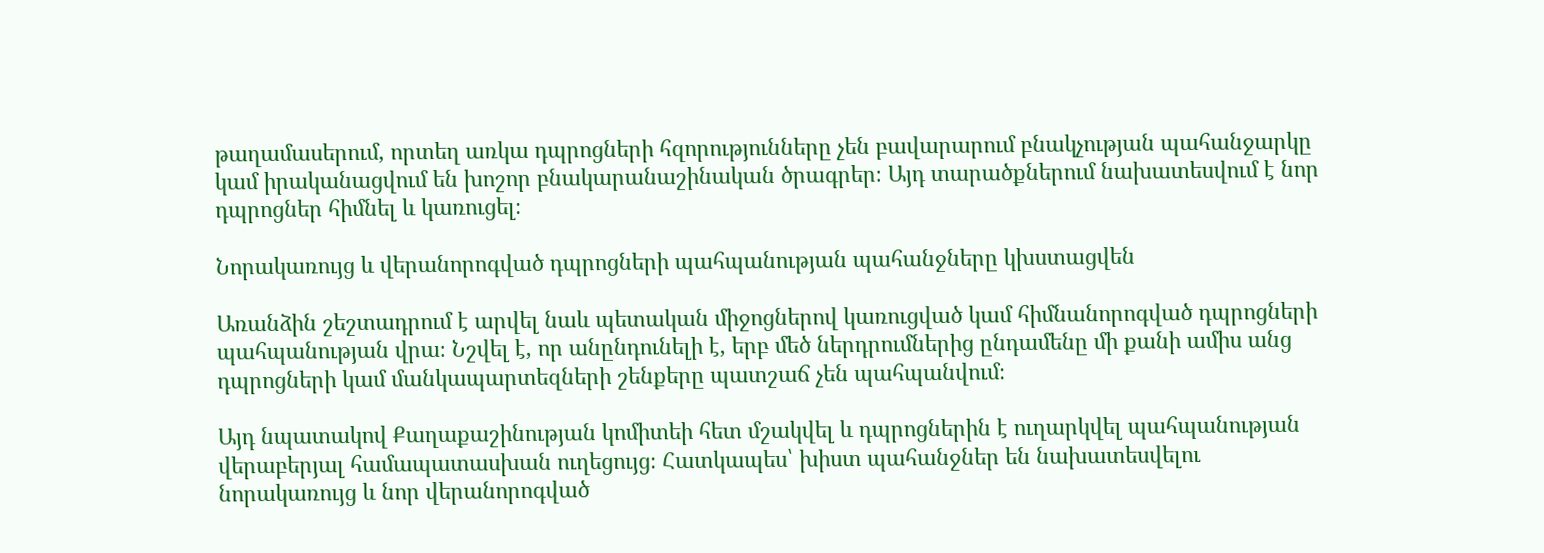թաղամասերում, որտեղ առկա դպրոցների հզորությունները չեն բավարարում բնակչության պահանջարկը կամ իրականացվում են խոշոր բնակարանաշինական ծրագրեր։ Այդ տարածքներում նախատեսվում է նոր դպրոցներ հիմնել և կառուցել։

Նորակառույց և վերանորոգված դպրոցների պահպանության պահանջները կխստացվեն

Առանձին շեշտադրում է արվել նաև պետական միջոցներով կառուցված կամ հիմնանորոգված դպրոցների պահպանության վրա։ Նշվել է, որ անընդունելի է, երբ մեծ ներդրումներից ընդամենը մի քանի ամիս անց դպրոցների կամ մանկապարտեզների շենքերը պատշաճ չեն պահպանվում։

Այդ նպատակով Քաղաքաշինության կոմիտեի հետ մշակվել և դպրոցներին է ուղարկվել պահպանության վերաբերյալ համապատասխան ուղեցույց։ Հատկապես՝ խիստ պահանջներ են նախատեսվելու նորակառույց և նոր վերանորոգված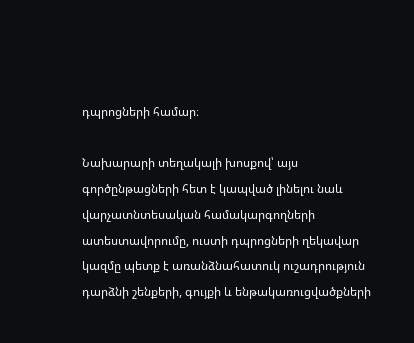դպրոցների համար։

Նախարարի տեղակալի խոսքով՝ այս գործընթացների հետ է կապված լինելու նաև վարչատնտեսական համակարգողների ատեստավորումը, ուստի դպրոցների ղեկավար կազմը պետք է առանձնահատուկ ուշադրություն դարձնի շենքերի, գույքի և ենթակառուցվածքների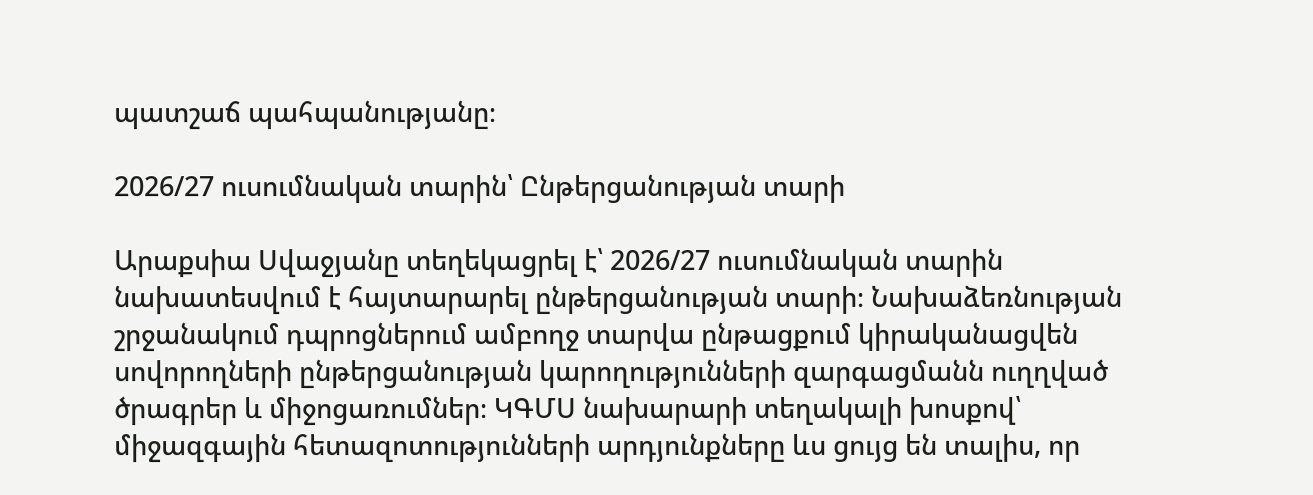պատշաճ պահպանությանը։

2026/27 ուսումնական տարին՝ Ընթերցանության տարի

Արաքսիա Սվաջյանը տեղեկացրել է՝ 2026/27 ուսումնական տարին նախատեսվում է հայտարարել ընթերցանության տարի։ Նախաձեռնության շրջանակում դպրոցներում ամբողջ տարվա ընթացքում կիրականացվեն սովորողների ընթերցանության կարողությունների զարգացմանն ուղղված ծրագրեր և միջոցառումներ։ ԿԳՄՍ նախարարի տեղակալի խոսքով՝ միջազգային հետազոտությունների արդյունքները ևս ցույց են տալիս, որ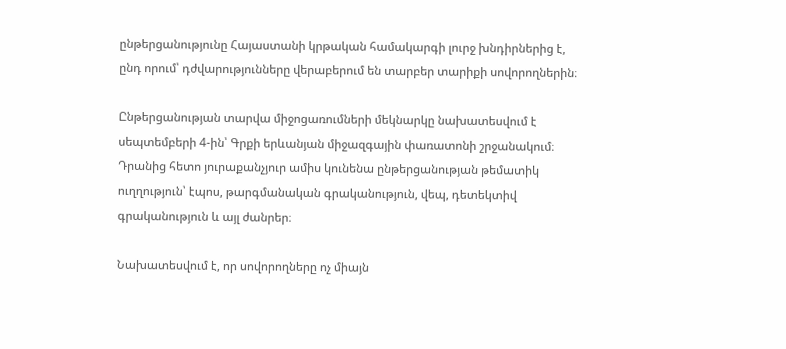ընթերցանությունը Հայաստանի կրթական համակարգի լուրջ խնդիրներից է, ընդ որում՝ դժվարությունները վերաբերում են տարբեր տարիքի սովորողներին։

Ընթերցանության տարվա միջոցառումների մեկնարկը նախատեսվում է սեպտեմբերի 4-ին՝ Գրքի երևանյան միջազգային փառատոնի շրջանակում։ Դրանից հետո յուրաքանչյուր ամիս կունենա ընթերցանության թեմատիկ ուղղություն՝ էպոս, թարգմանական գրականություն, վեպ, դետեկտիվ գրականություն և այլ ժանրեր։

Նախատեսվում է, որ սովորողները ոչ միայն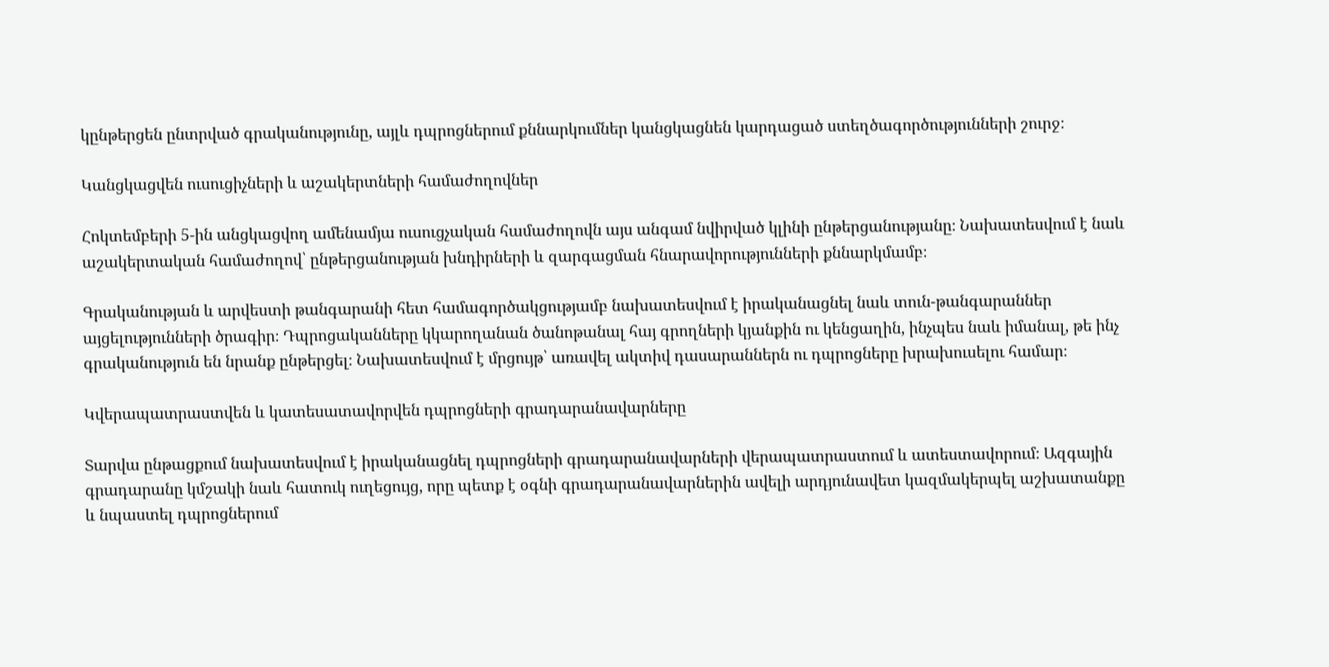կընթերցեն ընտրված գրականությունը, այլև դպրոցներում քննարկումներ կանցկացնեն կարդացած ստեղծագործությունների շուրջ։

Կանցկացվեն ուսուցիչների և աշակերտների համաժողովներ

Հոկտեմբերի 5-ին անցկացվող ամենամյա ուսուցչական համաժողովն այս անգամ նվիրված կլինի ընթերցանությանը։ Նախատեսվում է նաև աշակերտական համաժողով՝ ընթերցանության խնդիրների և զարգացման հնարավորությունների քննարկմամբ։

Գրականության և արվեստի թանգարանի հետ համագործակցությամբ նախատեսվում է իրականացնել նաև տուն-թանգարաններ այցելությունների ծրագիր։ Դպրոցականները կկարողանան ծանոթանալ հայ գրողների կյանքին ու կենցաղին, ինչպես նաև իմանալ, թե ինչ գրականություն են նրանք ընթերցել։ Նախատեսվում է մրցույթ՝ առավել ակտիվ դասարաններն ու դպրոցները խրախուսելու համար։

Կվերապատրաստվեն և կատեսատավորվեն դպրոցների գրադարանավարները

Տարվա ընթացքում նախատեսվում է իրականացնել դպրոցների գրադարանավարների վերապատրաստում և ատեստավորում։ Ազգային գրադարանը կմշակի նաև հատուկ ուղեցույց, որը պետք է օգնի գրադարանավարներին ավելի արդյունավետ կազմակերպել աշխատանքը և նպաստել դպրոցներում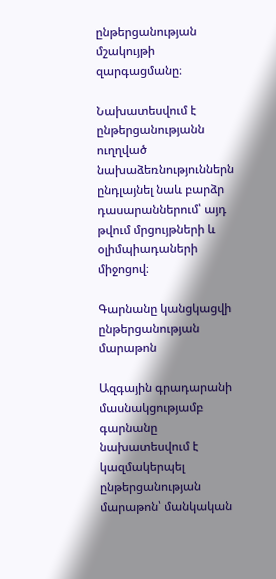ընթերցանության մշակույթի զարգացմանը։

Նախատեսվում է ընթերցանությանն ուղղված նախաձեռնություններն ընդլայնել նաև բարձր դասարաններում՝ այդ թվում մրցույթների և օլիմպիադաների միջոցով։

Գարնանը կանցկացվի ընթերցանության մարաթոն

Ազգային գրադարանի մասնակցությամբ գարնանը նախատեսվում է կազմակերպել ընթերցանության մարաթոն՝ մանկական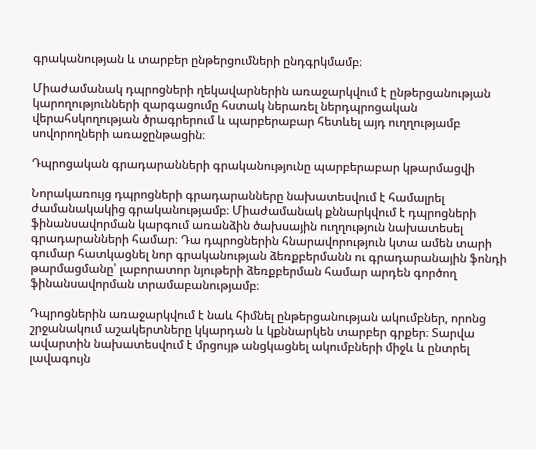գրականության և տարբեր ընթերցումների ընդգրկմամբ։

Միաժամանակ դպրոցների ղեկավարներին առաջարկվում է ընթերցանության կարողությունների զարգացումը հստակ ներառել ներդպրոցական վերահսկողության ծրագրերում և պարբերաբար հետևել այդ ուղղությամբ սովորողների առաջընթացին։

Դպրոցական գրադարանների գրականությունը պարբերաբար կթարմացվի

Նորակառույց դպրոցների գրադարանները նախատեսվում է համալրել ժամանակակից գրականությամբ։ Միաժամանակ քննարկվում է դպրոցների ֆինանսավորման կարգում առանձին ծախսային ուղղություն նախատեսել գրադարանների համար։ Դա դպրոցներին հնարավորություն կտա ամեն տարի գումար հատկացնել նոր գրականության ձեռքբերմանն ու գրադարանային ֆոնդի թարմացմանը՝ լաբորատոր նյութերի ձեռքբերման համար արդեն գործող ֆինանսավորման տրամաբանությամբ։

Դպրոցներին առաջարկվում է նաև հիմնել ընթերցանության ակումբներ, որոնց շրջանակում աշակերտները կկարդան և կքննարկեն տարբեր գրքեր։ Տարվա ավարտին նախատեսվում է մրցույթ անցկացնել ակումբների միջև և ընտրել լավագույն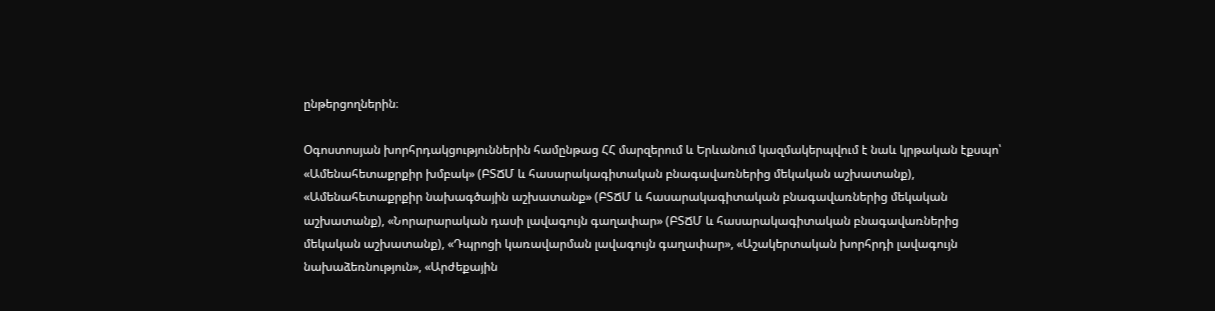ընթերցողներին։

Օգոստոսյան խորհրդակցություններին համընթաց ՀՀ մարզերում և Երևանում կազմակերպվում է նաև կրթական էքսպո՝ «Ամենահետաքրքիր խմբակ» (ԲՏՃՄ և հասարակագիտական բնագավառներից մեկական աշխատանք), «Ամենահետաքրքիր նախագծային աշխատանք» (ԲՏՃՄ և հասարակագիտական բնագավառներից մեկական աշխատանք), «Նորարարական դասի լավագույն գաղափար» (ԲՏՃՄ և հասարակագիտական բնագավառներից մեկական աշխատանք), «Դպրոցի կառավարման լավագույն գաղափար», «Աշակերտական խորհրդի լավագույն նախաձեռնություն», «Արժեքային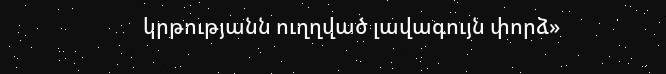կրթությանն ուղղված լավագույն փորձ»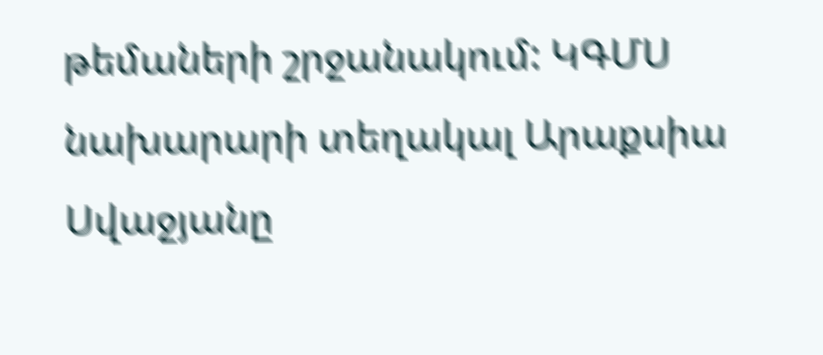թեմաների շրջանակում: ԿԳՄՍ նախարարի տեղակալ Արաքսիա Սվաջյանը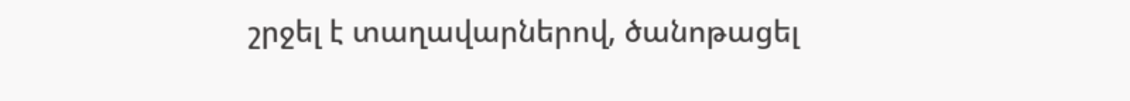շրջել է տաղավարներով, ծանոթացել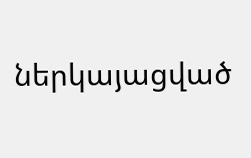ներկայացված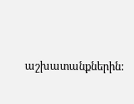աշխատանքներին: